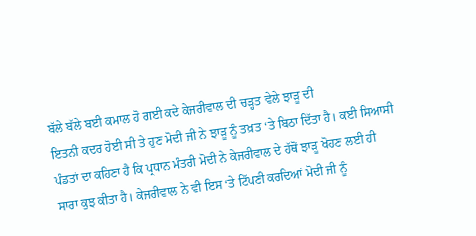ਬੱਲੇ ਬੱਲੇ ਬਈ ਕਮਾਲ ਹੋ ਗਈ ਕਦੇ ਕੇਜਰੀਵਾਲ ਦੀ ਚੜ੍ਹਤ ਵੇਲੇ ਝਾੜੂ ਦੀ
ਇਤਨੀ ਕਦਰ ਹੋਈ ਸੀ ਤੇ ਹੁਣ ਮੋਦੀ ਜੀ ਨੇ ਝਾੜੂ ਨੂੰ ਤਖ਼ਤ ‘ਤੇ ਬਿਠਾ ਦਿੱਤਾ ਹੈ। ਕਈ ਸਿਆਸੀ
ਪੰਡਤਾਂ ਦਾ ਕਹਿਣਾ ਹੈ ਕਿ ਪ੍ਰਧਾਨ ਮੰਤਰੀ ਮੋਦੀ ਨੇ ਕੇਜਰੀਵਾਲ ਦੇ ਹੱਥੋਂ ਝਾੜੂ ਖੋਹਣ ਲਈ ਹੀ
ਸਾਰਾ ਕੁਝ ਕੀਤਾ ਹੈ। ਕੇਜਰੀਵਾਲ ਨੇ ਵੀ ਇਸ ‘ਤੇ ਟਿੱਪਣੀ ਕਰਦਿਆਂ ਮੋਦੀ ਜੀ ਨੂੰ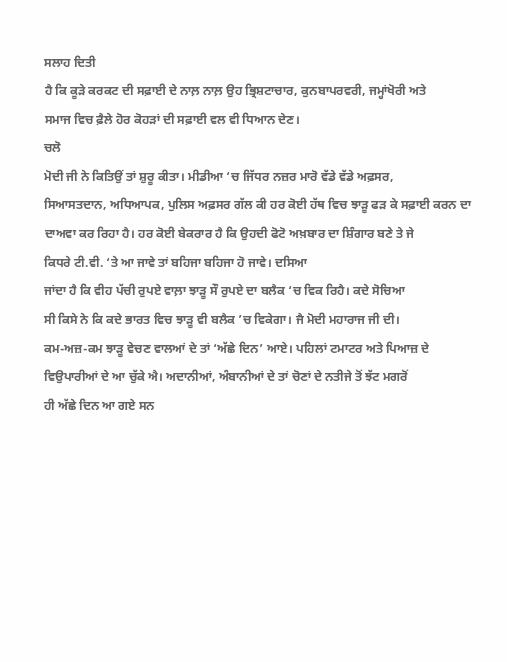ਸਲਾਹ ਦਿਤੀ
ਹੈ ਕਿ ਕੂੜੇ ਕਰਕਟ ਦੀ ਸਫ਼ਾਈ ਦੇ ਨਾਲ਼ ਨਾਲ਼ ਉਹ ਭ੍ਰਿਸ਼ਟਾਚਾਰ, ਕੁਨਬਾਪਰਵਰੀ, ਜਮ੍ਹਾਂਖੋਰੀ ਅਤੇ
ਸਮਾਜ ਵਿਚ ਫ਼ੈਲੇ ਹੋਰ ਕੋਹੜਾਂ ਦੀ ਸਫ਼ਾਈ ਵਲ ਵੀ ਧਿਆਨ ਦੇਣ।
ਚਲੋ
ਮੋਦੀ ਜੀ ਨੇ ਕਿਤਿਉਂ ਤਾਂ ਸ਼ੁਰੂ ਕੀਤਾ। ਮੀਡੀਆ ‘ਚ ਜਿੱਧਰ ਨਜ਼ਰ ਮਾਰੋ ਵੱਡੇ ਵੱਡੇ ਅਫ਼ਸਰ,
ਸਿਆਸਤਦਾਨ, ਅਧਿਆਪਕ, ਪੁਲਿਸ ਅਫ਼ਸਰ ਗੱਲ ਕੀ ਹਰ ਕੋਈ ਹੱਥ ਵਿਚ ਝਾੜੂ ਫੜ ਕੇ ਸਫ਼ਾਈ ਕਰਨ ਦਾ
ਦਾਅਵਾ ਕਰ ਰਿਹਾ ਹੈ। ਹਰ ਕੋਈ ਬੇਕਰਾਰ ਹੈ ਕਿ ਉਹਦੀ ਫੋਟੋ ਅਖ਼ਬਾਰ ਦਾ ਸ਼ਿੰਗਾਰ ਬਣੇ ਤੇ ਜੇ
ਕਿਧਰੇ ਟੀ.ਵੀ. ‘ਤੇ ਆ ਜਾਵੇ ਤਾਂ ਬਹਿਜਾ ਬਹਿਜਾ ਹੋ ਜਾਵੇ। ਦਸਿਆ
ਜਾਂਦਾ ਹੈ ਕਿ ਵੀਹ ਪੱਚੀ ਰੁਪਏ ਵਾਲ਼ਾ ਝਾੜੂ ਸੌ ਰੁਪਏ ਦਾ ਬਲੈਕ ‘ਚ ਵਿਕ ਰਿਹੈ। ਕਦੇ ਸੋਚਿਆ
ਸੀ ਕਿਸੇ ਨੇ ਕਿ ਕਦੇ ਭਾਰਤ ਵਿਚ ਝਾੜੂ ਵੀ ਬਲੈਕ ’ਚ ਵਿਕੇਗਾ। ਜੈ ਮੋਦੀ ਮਹਾਰਾਜ ਜੀ ਦੀ।
ਕਮ-ਅਜ਼-ਕਮ ਝਾੜੂ ਵੇਚਣ ਵਾਲਆਂ ਦੇ ਤਾਂ ‘ਅੱਛੇ ਦਿਨ’ ਆਏ। ਪਹਿਲਾਂ ਟਮਾਟਰ ਅਤੇ ਪਿਆਜ਼ ਦੇ
ਵਿਉਪਾਰੀਆਂ ਦੇ ਆ ਚੁੱਕੇ ਐ। ਅਦਾਨੀਆਂ, ਅੰਬਾਨੀਆਂ ਦੇ ਤਾਂ ਚੋਣਾਂ ਦੇ ਨਤੀਜੇ ਤੋਂ ਝੱਟ ਮਗਰੋਂ
ਹੀ ਅੱਛੇ ਦਿਨ ਆ ਗਏ ਸਨ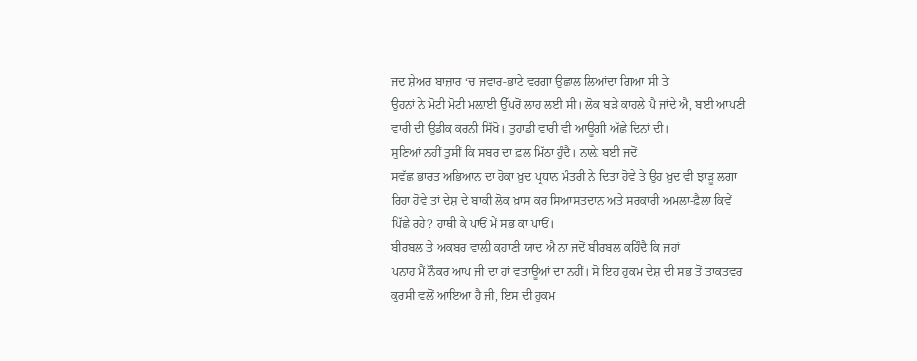ਜਦ ਸ਼ੇਅਰ ਬਾਜ਼ਾਰ ‘ਚ ਜਵਾਰ-ਭਾਟੇ ਵਰਗਾ ਉਛਾਲ ਲਿਆਂਦਾ ਗਿਆ ਸੀ ਤੇ
ਉਹਨਾਂ ਨੇ ਮੋਟੀ ਮੋਟੀ ਮਲ਼ਾਈ ਉੱਪਰੋਂ ਲਾਹ ਲਈ ਸੀ। ਲੋਕ ਬੜੇ ਕਾਹਲੇ ਪੈ ਜਾਂਦੇ ਐ, ਬਈ ਆਪਣੀ
ਵਾਰੀ ਦੀ ਉਡੀਕ ਕਰਨੀ ਸਿੱਖੋ। ਤੁਹਾਡੀ ਵਾਰੀ ਵੀ ਆਊਗੀ ਅੱਛੇ ਦਿਨਾਂ ਦੀ।
ਸੁਣਿਆਂ ਨਹੀਂ ਤੁਸੀਂ ਕਿ ਸਬਰ ਦਾ ਫ਼ਲ ਮਿੱਠਾ ਹੁੰਦੈ। ਨਾਲ਼ੇ ਬਈ ਜਦੋਂ
ਸਵੱਛ ਭਾਰਤ ਅਭਿਆਨ ਦਾ ਹੋਕਾ ਖ਼ੁਦ ਪ੍ਰਧਾਨ ਮੰਤਰੀ ਨੇ ਦਿਤਾ ਹੋਵੇ ਤੇ ਉਹ ਖ਼ੁਦ ਵੀ ਝਾੜੂ ਲਗਾ
ਰਿਹਾ ਹੋਵੇ ਤਾਂ ਦੇਸ਼ ਦੇ ਬਾਕੀ ਲੋਕ ਖ਼ਾਸ ਕਰ ਸਿਆਸਤਦਾਨ ਅਤੇ ਸਰਕਾਰੀ ਅਮਲਾ-ਫ਼ੈਲਾ ਕਿਵੇਂ
ਪਿੱਛੇ ਰਹੇ? ਹਾਥੀ ਕੇ ਪਾਓਂ ਮੇਂ ਸਭ ਕਾ ਪਾਓਂ।
ਬੀਰਬਲ ਤੇ ਅਕਬਰ ਵਾਲ਼ੀ ਕਹਾਣੀ ਯਾਦ ਐ ਨਾ ਜਦੋਂ ਬੀਰਬਲ ਕਹਿੰਦੈ ਕਿ ਜਹਾਂ
ਪਨਾਹ ਮੈਂ ਨੌਕਰ ਆਪ ਜੀ ਦਾ ਹਾਂ ਵਤਾਊਆਂ ਦਾ ਨਹੀਂ। ਸੋ ਇਹ ਹੁਕਮ ਦੇਸ਼ ਦੀ ਸਭ ਤੋਂ ਤਾਕਤਵਰ
ਕੁਰਸੀ ਵਲੋਂ ਆਇਆ ਹੈ ਜੀ, ਇਸ ਦੀ ਹੁਕਮ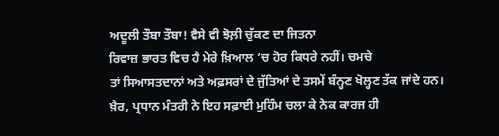ਅਦੂਲੀ ਤੌਬਾ ਤੌਬਾ! ਵੈਸੇ ਵੀ ਝੋਲ਼ੀ ਚੁੱਕਣ ਦਾ ਜਿਤਨਾ
ਰਿਵਾਜ਼ ਭਾਰਤ ਵਿਚ ਹੈ ਮੇਰੇ ਖ਼ਿਆਲ ‘ਚ ਹੋਰ ਕਿਧਰੇ ਨਹੀਂ। ਚਮਚੇ
ਤਾਂ ਸਿਆਸਤਦਾਨਾਂ ਅਤੇ ਅਫ਼ਸਰਾਂ ਦੇ ਜੁੱਤਿਆਂ ਦੇ ਤਸਮੇਂ ਬੰਨ੍ਹਣ ਖੋਲ੍ਹਣ ਤੱਕ ਜਾਂਦੇ ਹਨ।
ਖ਼ੈਰ, ਪ੍ਰਧਾਨ ਮੰਤਰੀ ਨੇ ਇਹ ਸਫ਼ਾਈ ਮੁਹਿੰਮ ਚਲਾ ਕੇ ਨੇਕ ਕਾਰਜ ਹੀ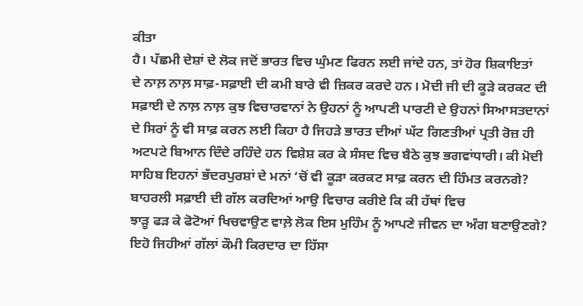ਕੀਤਾ
ਹੈ। ਪੱਛਮੀ ਦੇਸ਼ਾਂ ਦੇ ਲੋਕ ਜਦੋਂ ਭਾਰਤ ਵਿਚ ਘੁੰਮਣ ਫਿਰਨ ਲਈ ਜਾਂਦੇ ਹਨ, ਤਾਂ ਹੋਰ ਸ਼ਿਕਾਇਤਾਂ
ਦੇ ਨਾਲ਼ ਨਾਲ਼ ਸਾਫ਼-ਸਫ਼ਾਈ ਦੀ ਕਮੀ ਬਾਰੇ ਵੀ ਜ਼ਿਕਰ ਕਰਦੇ ਹਨ। ਮੋਦੀ ਜੀ ਦੀ ਕੂੜੇ ਕਰਕਟ ਦੀ
ਸਫ਼ਾਈ ਦੇ ਨਾਲ਼ ਨਾਲ਼ ਕੁਝ ਵਿਚਾਰਵਾਨਾਂ ਨੇ ਉਹਨਾਂ ਨੂੰ ਆਪਣੀ ਪਾਰਟੀ ਦੇ ਉਹਨਾਂ ਸਿਆਸਤਦਾਨਾਂ
ਦੇ ਸਿਰਾਂ ਨੂੰ ਵੀ ਸਾਫ਼ ਕਰਨ ਲਈ ਕਿਹਾ ਹੈ ਜਿਹੜੇ ਭਾਰਤ ਦੀਆਂ ਘੱਟ ਗਿਣਤੀਆਂ ਪ੍ਰਤੀ ਰੋਜ਼ ਹੀ
ਅਟਪਟੇ ਬਿਆਨ ਦਿੰਦੇ ਰਹਿੰਦੇ ਹਨ ਵਿਸ਼ੇਸ਼ ਕਰ ਕੇ ਸੰਸਦ ਵਿਚ ਬੈਠੇ ਕੁਝ ਭਗਵਾਂਧਾਰੀ। ਕੀ ਮੋਦੀ
ਸਾਹਿਬ ਇਹਨਾਂ ਭੱਦਰਪੁਰਸ਼ਾਂ ਦੇ ਮਨਾਂ ‘ਚੋਂ ਵੀ ਕੂੜਾ ਕਰਕਟ ਸਾਫ਼ ਕਰਨ ਦੀ ਹਿੰਮਤ ਕਰਨਗੇ?
ਬਾਹਰਲੀ ਸਫ਼ਾਈ ਦੀ ਗੱਲ ਕਰਦਿਆਂ ਆਉ ਵਿਚਾਰ ਕਰੀਏ ਕਿ ਕੀ ਹੱਥਾਂ ਵਿਚ
ਝਾੜੂ ਫੜ ਕੇ ਫੋਟੋਆਂ ਖਿਚਵਾਉਣ ਵਾਲ਼ੇ ਲੋਕ ਇਸ ਮੁਹਿੰਮ ਨੂੰ ਆਪਣੇ ਜੀਵਨ ਦਾ ਅੰਗ ਬਣਾਉਣਗੇ?
ਇਹੋ ਜਿਹੀਆਂ ਗੱਲਾਂ ਕੌਮੀ ਕਿਰਦਾਰ ਦਾ ਹਿੱਸਾ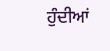ਹੁੰਦੀਆਂ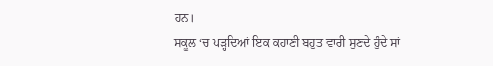ਹਨ।
ਸਕੂਲ ‘ਚ ਪੜ੍ਹਦਿਆਂ ਇਕ ਕਹਾਣੀ ਬਹੁਤ ਵਾਰੀ ਸੁਣਦੇ ਹੁੰਦੇ ਸਾਂ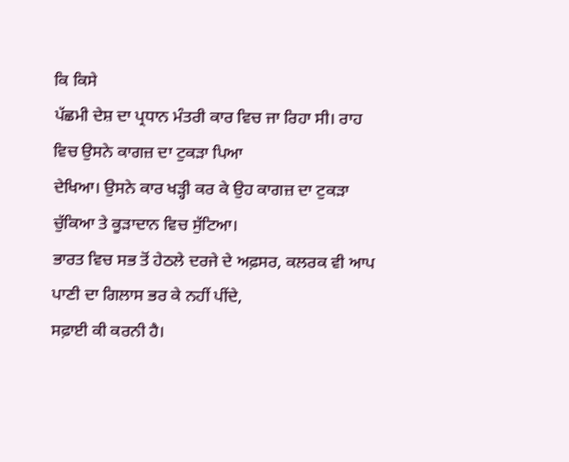ਕਿ ਕਿਸੇ
ਪੱਛਮੀ ਦੇਸ਼ ਦਾ ਪ੍ਰਧਾਨ ਮੰਤਰੀ ਕਾਰ ਵਿਚ ਜਾ ਰਿਹਾ ਸੀ। ਰਾਹ ਵਿਚ ਉਸਨੇ ਕਾਗਜ਼ ਦਾ ਟੁਕੜਾ ਪਿਆ
ਦੇਖਿਆ। ਉਸਨੇ ਕਾਰ ਖੜ੍ਹੀ ਕਰ ਕੇ ਉਹ ਕਾਗਜ਼ ਦਾ ਟੁਕੜਾ ਚੁੱਕਿਆ ਤੇ ਕੂੜਾਦਾਨ ਵਿਚ ਸੁੱਟਿਆ।
ਭਾਰਤ ਵਿਚ ਸਭ ਤੋਂ ਹੇਠਲੇ ਦਰਜੇ ਦੇ ਅਫ਼ਸਰ, ਕਲਰਕ ਵੀ ਆਪ ਪਾਣੀ ਦਾ ਗਿਲਾਸ ਭਰ ਕੇ ਨਹੀਂ ਪੀਂਦੇ,
ਸਫ਼ਾਈ ਕੀ ਕਰਨੀ ਹੈ।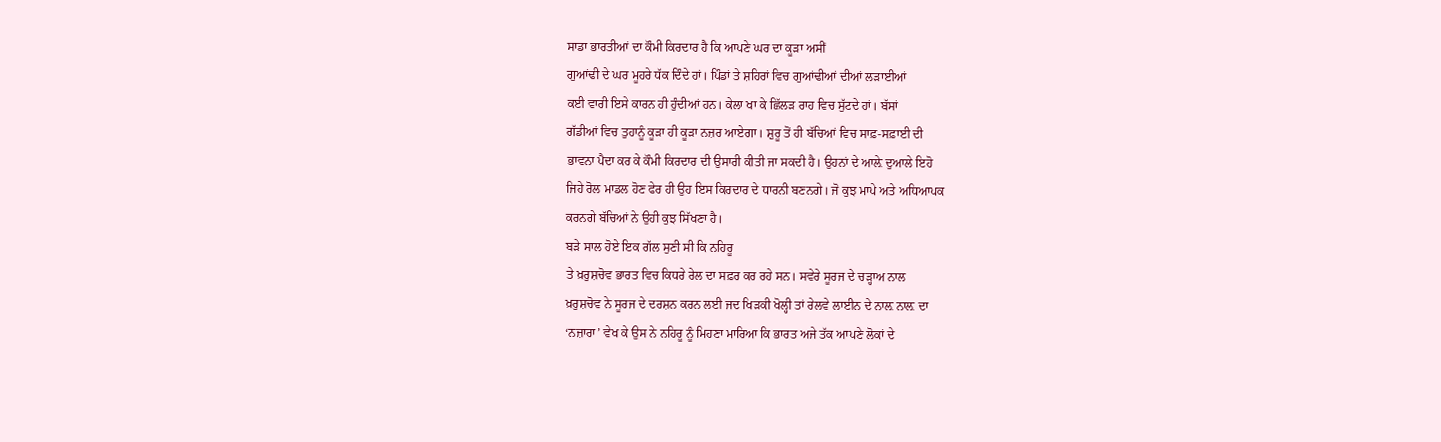ਸਾਡਾ ਭਾਰਤੀਆਂ ਦਾ ਕੌਮੀ ਕਿਰਦਾਰ ਹੈ ਕਿ ਆਪਣੇ ਘਰ ਦਾ ਕੂੜਾ ਅਸੀਂ
ਗੁਆਂਢੀ ਦੇ ਘਰ ਮੂਹਰੇ ਧੱਕ ਦਿੰਦੇ ਹਾਂ। ਪਿੰਡਾਂ ਤੇ ਸ਼ਹਿਰਾਂ ਵਿਚ ਗੁਆਂਢੀਆਂ ਦੀਆਂ ਲੜਾਈਆਂ
ਕਈ ਵਾਰੀ ਇਸੇ ਕਾਰਨ ਹੀ ਹੁੰਦੀਆਂ ਹਨ। ਕੇਲਾ ਖਾ ਕੇ ਛਿੱਲੜ ਰਾਹ ਵਿਚ ਸੁੱਟਦੇ ਹਾਂ। ਬੱਸਾਂ
ਗੱਡੀਆਂ ਵਿਚ ਤੁਹਾਨੂੰ ਕੂੜਾ ਹੀ ਕੂੜਾ ਨਜ਼ਰ ਆਏਗਾ। ਸ਼ੁਰੂ ਤੋਂ ਹੀ ਬੱਚਿਆਂ ਵਿਚ ਸਾਫ਼-ਸਫ਼ਾਈ ਦੀ
ਭਾਵਨਾ ਪੈਦਾ ਕਰ ਕੇ ਕੌਮੀ ਕਿਰਦਾਰ ਦੀ ਉਸਾਰੀ ਕੀਤੀ ਜਾ ਸਕਦੀ ਹੈ। ਉਹਨਾਂ ਦੇ ਆਲ਼ੇ ਦੁਆਲੇ ਇਹੋ
ਜਿਹੇ ਰੋਲ ਮਾਡਲ ਹੋਣ ਫੇਰ ਹੀ ਉਹ ਇਸ ਕਿਰਦਾਰ ਦੇ ਧਾਰਨੀ ਬਣਨਗੇ। ਜੋ ਕੁਝ ਮਾਪੇ ਅਤੇ ਅਧਿਆਪਕ
ਕਰਨਗੇ ਬੱਚਿਆਂ ਨੇ ਉਹੀ ਕੁਝ ਸਿੱਖਣਾ ਹੈ।
ਬੜੇ ਸਾਲ ਹੋਏ ਇਕ ਗੱਲ ਸੁਣੀ ਸੀ ਕਿ ਨਹਿਰੂ
ਤੇ ਖ਼ਰੁਸ਼ਚੋਵ ਭਾਰਤ ਵਿਚ ਕਿਧਰੇ ਰੇਲ ਦਾ ਸਫ਼ਰ ਕਰ ਰਹੇ ਸਨ। ਸਵੇਰੇ ਸੂਰਜ ਦੇ ਚੜ੍ਹਾਅ ਨਾਲ
ਖ਼ਰੁਸ਼ਚੋਵ ਨੇ ਸੂਰਜ ਦੇ ਦਰਸ਼ਨ ਕਰਨ ਲਈ ਜਦ ਖਿੜਕੀ ਖੋਲ੍ਹੀ ਤਾਂ ਰੇਲਵੇ ਲਾਈਨ ਦੇ ਨਾਲ਼ ਨਾਲ਼ ਦਾ
‘ਨਜ਼ਾਰਾ’ ਵੇਖ ਕੇ ਉਸ ਨੇ ਨਹਿਰੂ ਨੂੰ ਮਿਹਣਾ ਮਾਰਿਆ ਕਿ ਭਾਰਤ ਅਜੇ ਤੱਕ ਆਪਣੇ ਲੋਕਾਂ ਦੇ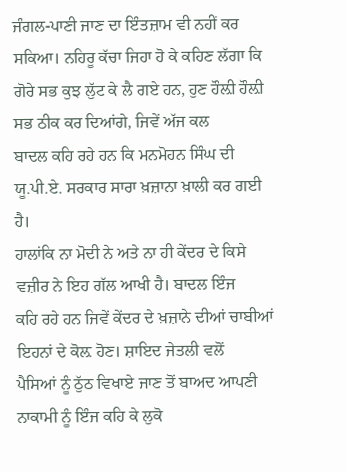ਜੰਗਲ-ਪਾਣੀ ਜਾਣ ਦਾ ਇੰਤਜ਼ਾਮ ਵੀ ਨਹੀਂ ਕਰ ਸਕਿਆ। ਨਹਿਰੂ ਕੱਚਾ ਜਿਹਾ ਹੋ ਕੇ ਕਹਿਣ ਲੱਗਾ ਕਿ
ਗੋਰੇ ਸਭ ਕੁਝ ਲੁੱਟ ਕੇ ਲੈ ਗਏ ਹਨ, ਹੁਣ ਹੌਲ਼ੀ ਹੌਲ਼ੀ ਸਭ ਠੀਕ ਕਰ ਦਿਆਂਗੇ, ਜਿਵੇਂ ਅੱਜ ਕਲ
ਬਾਦਲ ਕਹਿ ਰਹੇ ਹਨ ਕਿ ਮਨਮੋਹਨ ਸਿੰਘ ਦੀ ਯੂ.ਪੀ.ਏ. ਸਰਕਾਰ ਸਾਰਾ ਖ਼ਜ਼ਾਨਾ ਖ਼ਾਲੀ ਕਰ ਗਈ ਹੈ।
ਹਾਲਾਂਕਿ ਨਾ ਮੋਦੀ ਨੇ ਅਤੇ ਨਾ ਹੀ ਕੇਂਦਰ ਦੇ ਕਿਸੇ ਵਜ਼ੀਰ ਨੇ ਇਹ ਗੱਲ ਆਖੀ ਹੈ। ਬਾਦਲ ਇੰਜ
ਕਹਿ ਰਹੇ ਹਨ ਜਿਵੇਂ ਕੇਂਦਰ ਦੇ ਖ਼ਜ਼ਾਨੇ ਦੀਆਂ ਚਾਬੀਆਂ ਇਹਨਾਂ ਦੇ ਕੋਲ਼ ਹੋਣ। ਸ਼ਾਇਦ ਜੇਤਲੀ ਵਲੋਂ
ਪੈਸਿਆਂ ਨੂੰ ਠੁੱਠ ਵਿਖਾਏ ਜਾਣ ਤੋਂ ਬਾਅਦ ਆਪਣੀ ਨਾਕਾਮੀ ਨੂੰ ਇੰਜ ਕਹਿ ਕੇ ਲੁਕੋ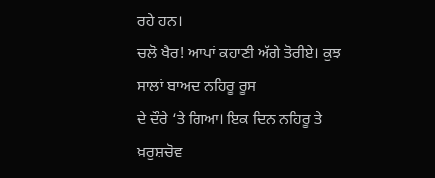ਰਹੇ ਹਨ।
ਚਲੋ ਖੈਰ! ਆਪਾਂ ਕਹਾਣੀ ਅੱਗੇ ਤੋਰੀਏ। ਕੁਝ ਸਾਲਾਂ ਬਾਅਦ ਨਹਿਰੂ ਰੂਸ
ਦੇ ਦੌਰੇ ‘ਤੇ ਗਿਆ। ਇਕ ਦਿਨ ਨਹਿਰੂ ਤੇ ਖ਼ਰੁਸ਼ਚੋਵ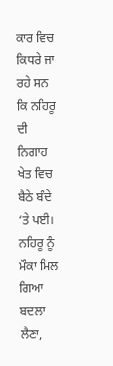ਕਾਰ ਵਿਚ ਕਿਧਰੇ ਜਾ ਰਹੇ ਸਨ ਕਿ ਨਹਿਰੂ ਦੀ
ਨਿਗਾਹ ਖੇਤ ਵਿਚ ਬੈਠੇ ਬੰਦੇ ‘ਤੇ ਪਈ। ਨਹਿਰੂ ਨੂੰ ਮੌਕਾ ਮਿਲ ਗਿਆ ਬਦਲਾ ਲੈਣਾ,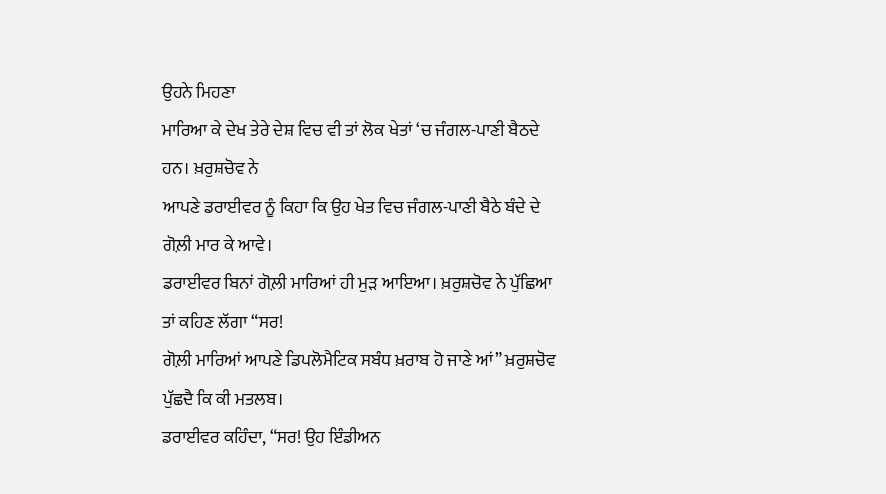ਉਹਨੇ ਮਿਹਣਾ
ਮਾਰਿਆ ਕੇ ਦੇਖ ਤੇਰੇ ਦੇਸ਼ ਵਿਚ ਵੀ ਤਾਂ ਲੋਕ ਖੇਤਾਂ ‘ਚ ਜੰਗਲ-ਪਾਣੀ ਬੈਠਦੇ ਹਨ। ਖ਼ਰੁਸ਼ਚੋਵ ਨੇ
ਆਪਣੇ ਡਰਾਈਵਰ ਨੂੰ ਕਿਹਾ ਕਿ ਉਹ ਖੇਤ ਵਿਚ ਜੰਗਲ-ਪਾਣੀ ਬੈਠੇ ਬੰਦੇ ਦੇ ਗੋਲ਼ੀ ਮਾਰ ਕੇ ਆਵੇ।
ਡਰਾਈਵਰ ਬਿਨਾਂ ਗੋਲ਼ੀ ਮਾਰਿਆਂ ਹੀ ਮੁੜ ਆਇਆ। ਖ਼ਰੁਸ਼ਚੋਵ ਨੇ ਪੁੱਛਿਆ ਤਾਂ ਕਹਿਣ ਲੱਗਾ “ਸਰ!
ਗੋਲ਼ੀ ਮਾਰਿਆਂ ਆਪਣੇ ਡਿਪਲੋਮੈਟਿਕ ਸਬੰਧ ਖ਼ਰਾਬ ਹੋ ਜਾਣੇ ਆਂ” ਖ਼ਰੁਸ਼ਚੋਵ ਪੁੱਛਦੈ ਕਿ ਕੀ ਮਤਲਬ।
ਡਰਾਈਵਰ ਕਹਿੰਦਾ, “ਸਰ! ਉਹ ਇੰਡੀਅਨ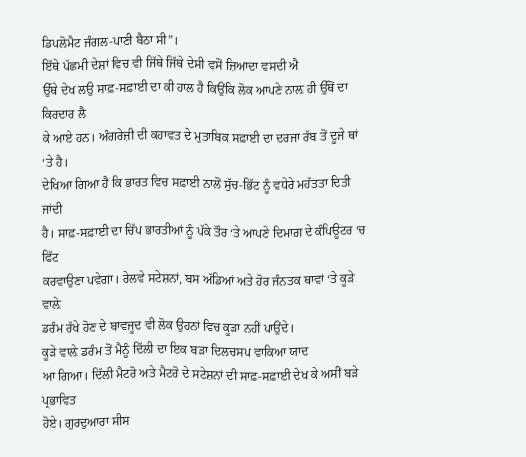ਡਿਪਲੋਮੈਟ ਜੰਗਲ-ਪਾਣੀ ਬੈਠਾ ਸੀ”।
ਇੱਥੇ ਪੱਛਮੀ ਦੇਸ਼ਾਂ ਵਿਚ ਵੀ ਜਿੱਥੇ ਜਿੱਥੇ ਦੇਸੀ ਵਸੋਂ ਜ਼ਿਆਦਾ ਵਸਦੀ ਐ
ਉੱਥੇ ਦੇਖ ਲਉ ਸਾਫ਼-ਸਫ਼ਾਈ ਦਾ ਕੀ ਹਾਲ ਹੈ ਕਿਉਂਕਿ ਲੋਕ ਆਪਣੇ ਨਾਲ਼ ਹੀ ਉੱਥੋਂ ਦਾ ਕਿਰਦਾਰ ਲੈ
ਕੇ ਆਏ ਹਨ। ਅੰਗਰੇਜ਼ੀ ਦੀ ਕਹਾਵਤ ਦੇ ਮੁਤਾਬਿਕ ਸਫ਼ਾਈ ਦਾ ਦਰਜਾ ਰੱਬ ਤੋਂ ਦੂਜੇ ਥਾਂ ‘ਤੇ ਹੈ।
ਦੇਖਿਆ ਗਿਆ ਹੈ ਕਿ ਭਾਰਤ ਵਿਚ ਸਫ਼ਾਈ ਨਾਲੋਂ ਸੁੱਚ-ਭਿੱਟ ਨੂੰ ਵਧੇਰੇ ਮਹੱਤਤਾ ਦਿਤੀ ਜਾਂਦੀ
ਹੈ। ਸਾਫ਼-ਸਫ਼ਾਈ ਦਾ ਚਿੱਪ ਭਾਰਤੀਆਂ ਨੂੰ ਪੱਕੇ ਤੌਰ ‘ਤੇ ਆਪਣੇ ਦਿਮਾਗ਼ ਦੇ ਕੰਪਿਊਟਰ ‘ਚ ਫਿੱਟ
ਕਰਵਾਉਣਾ ਪਵੇਗਾ। ਰੇਲਵੇ ਸਟੇਸ਼ਨਾਂ, ਬਸ ਅੱਡਿਆਂ ਅਤੇ ਹੋਰ ਜੰਨਤਕ ਥਾਵਾਂ ‘ਤੇ ਕੂੜੇ ਵਾਲ਼ੇ
ਡਰੰਮ ਰੱਖੇ ਹੋਣ ਦੇ ਬਾਵਜੂਦ ਵੀ ਲੋਕ ਉਹਨਾਂ ਵਿਚ ਕੂੜਾ ਨਹੀਂ ਪਾਉਂਦੇ।
ਕੂੜੇ ਵਾਲ਼ੇ ਡਰੰਮ ਤੋਂ ਮੈਨੂੰ ਦਿੱਲੀ ਦਾ ਇਕ ਬੜਾ ਦਿਲਚਸਪ ਵਾਕਿਆ ਯਾਦ
ਆ ਗਿਆ। ਦਿੱਲੀ ਮੈਟਰੋ ਅਤੇ ਮੈਟਰੋ ਦੇ ਸਟੇਸ਼ਨਾਂ ਦੀ ਸਾਫ਼-ਸਫ਼ਾਈ ਦੇਖ ਕੇ ਅਸੀਂ ਬੜੇ ਪ੍ਰਭਾਵਿਤ
ਹੋਏ। ਗੁਰਦੁਆਰਾ ਸੀਸ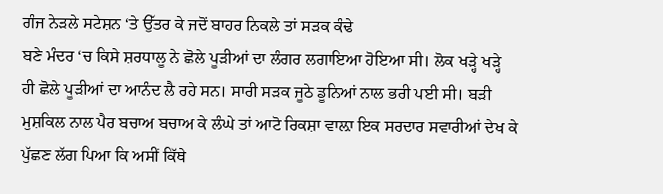ਗੰਜ ਨੇੜਲੇ ਸਟੇਸ਼ਨ ‘ਤੇ ਉੱਤਰ ਕੇ ਜਦੋਂ ਬਾਹਰ ਨਿਕਲੇ ਤਾਂ ਸੜਕ ਕੰਢੇ
ਬਣੇ ਮੰਦਰ ‘ਚ ਕਿਸੇ ਸ਼ਰਧਾਲੂ ਨੇ ਛੋਲੇ ਪੂੜੀਆਂ ਦਾ ਲੰਗਰ ਲਗਾਇਆ ਹੋਇਆ ਸੀ। ਲੋਕ ਖੜ੍ਹੇ ਖੜ੍ਹੇ
ਹੀ ਛੋਲੇ ਪੂੜੀਆਂ ਦਾ ਆਨੰਦ ਲੈ ਰਹੇ ਸਨ। ਸਾਰੀ ਸੜਕ ਜੂਠੇ ਡੂਨਿਆਂ ਨਾਲ ਭਰੀ ਪਈ ਸੀ। ਬੜੀ
ਮੁਸ਼ਕਿਲ ਨਾਲ ਪੈਰ ਬਚਾਅ ਬਚਾਅ ਕੇ ਲੰਘੇ ਤਾਂ ਆਟੋ ਰਿਕਸ਼ਾ ਵਾਲ਼ਾ ਇਕ ਸਰਦਾਰ ਸਵਾਰੀਆਂ ਦੇਖ ਕੇ
ਪੁੱਛਣ ਲੱਗ ਪਿਆ ਕਿ ਅਸੀਂ ਕਿੱਥੇ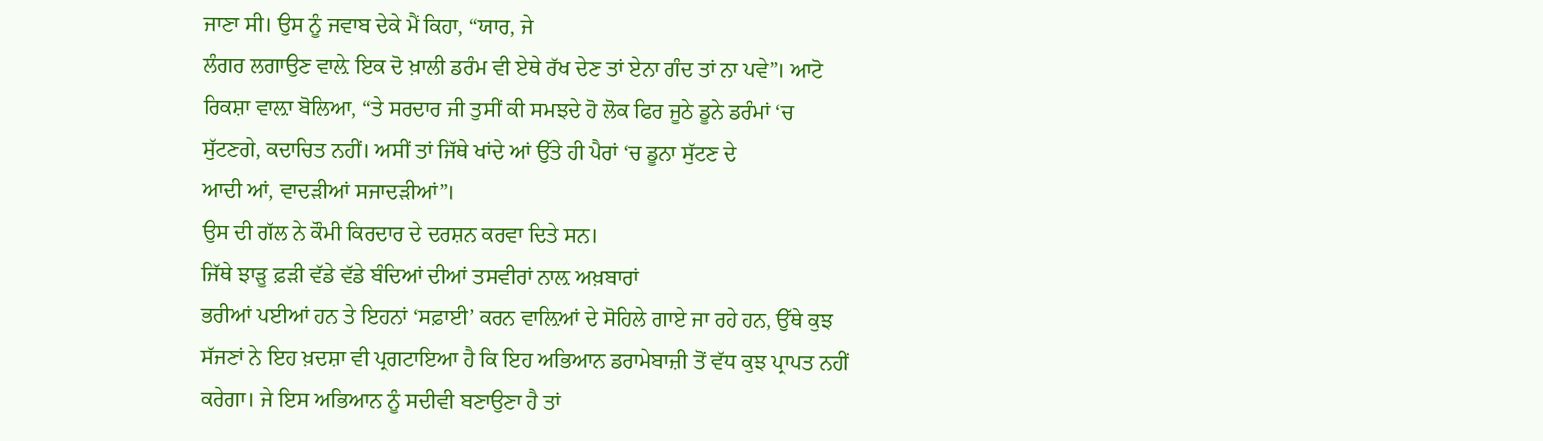ਜਾਣਾ ਸੀ। ਉਸ ਨੂੰ ਜਵਾਬ ਦੇਕੇ ਮੈਂ ਕਿਹਾ, “ਯਾਰ, ਜੇ
ਲੰਗਰ ਲਗਾਉਣ ਵਾਲ਼ੇ ਇਕ ਦੋ ਖ਼ਾਲੀ ਡਰੰਮ ਵੀ ਏਥੇ ਰੱਖ ਦੇਣ ਤਾਂ ਏਨਾ ਗੰਦ ਤਾਂ ਨਾ ਪਵੇ”। ਆਟੋ
ਰਿਕਸ਼ਾ ਵਾਲ਼ਾ ਬੋਲਿਆ, “ਤੇ ਸਰਦਾਰ ਜੀ ਤੁਸੀਂ ਕੀ ਸਮਝਦੇ ਹੋ ਲੋਕ ਫਿਰ ਜੂਠੇ ਡੂਨੇ ਡਰੰਮਾਂ ‘ਚ
ਸੁੱਟਣਗੇ, ਕਦਾਚਿਤ ਨਹੀਂ। ਅਸੀਂ ਤਾਂ ਜਿੱਥੇ ਖਾਂਦੇ ਆਂ ਉੱਤੇ ਹੀ ਪੈਰਾਂ ‘ਚ ਡੂਨਾ ਸੁੱਟਣ ਦੇ
ਆਦੀ ਆਂ, ਵਾਦੜੀਆਂ ਸਜਾਦੜੀਆਂ”।
ਉਸ ਦੀ ਗੱਲ ਨੇ ਕੌਮੀ ਕਿਰਦਾਰ ਦੇ ਦਰਸ਼ਨ ਕਰਵਾ ਦਿਤੇ ਸਨ।
ਜਿੱਥੇ ਝਾੜੂ ਫ਼ੜੀ ਵੱਡੇ ਵੱਡੇ ਬੰਦਿਆਂ ਦੀਆਂ ਤਸਵੀਰਾਂ ਨਾਲ਼ ਅਖ਼ਬਾਰਾਂ
ਭਰੀਆਂ ਪਈਆਂ ਹਨ ਤੇ ਇਹਨਾਂ ‘ਸਫ਼ਾਈ’ ਕਰਨ ਵਾਲ਼ਿਆਂ ਦੇ ਸੋਹਿਲੇ ਗਾਏ ਜਾ ਰਹੇ ਹਨ, ਉੱਥੇ ਕੁਝ
ਸੱਜਣਾਂ ਨੇ ਇਹ ਖ਼ਦਸ਼ਾ ਵੀ ਪ੍ਰਗਟਾਇਆ ਹੈ ਕਿ ਇਹ ਅਭਿਆਨ ਡਰਾਮੇਬਾਜ਼ੀ ਤੋਂ ਵੱਧ ਕੁਝ ਪ੍ਰਾਪਤ ਨਹੀਂ
ਕਰੇਗਾ। ਜੇ ਇਸ ਅਭਿਆਨ ਨੂੰ ਸਦੀਵੀ ਬਣਾਉਣਾ ਹੈ ਤਾਂ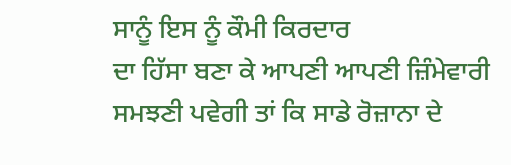ਸਾਨੂੰ ਇਸ ਨੂੰ ਕੌਮੀ ਕਿਰਦਾਰ
ਦਾ ਹਿੱਸਾ ਬਣਾ ਕੇ ਆਪਣੀ ਆਪਣੀ ਜ਼ਿੰਮੇਵਾਰੀ ਸਮਝਣੀ ਪਵੇਗੀ ਤਾਂ ਕਿ ਸਾਡੇ ਰੋਜ਼ਾਨਾ ਦੇ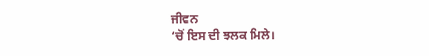ਜੀਵਨ
‘ਚੋਂ ਇਸ ਦੀ ਝਲਕ ਮਿਲੇ।